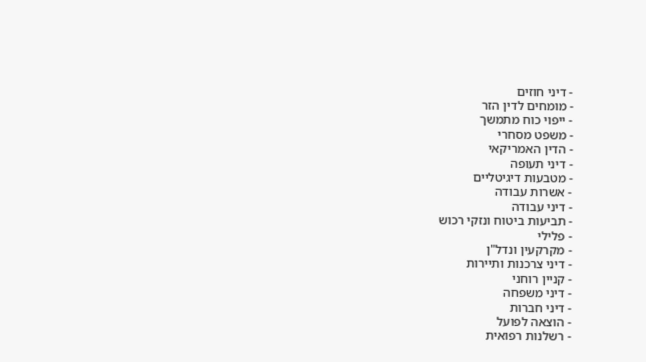- דיני חוזים
- מומחים לדין הזר
- ייפוי כוח מתמשך
- משפט מסחרי
- הדין האמריקאי
- דיני תעופה
- מטבעות דיגיטליים
- אשרות עבודה
- דיני עבודה
- תביעות ביטוח ונזקי רכוש
- פלילי
- מקרקעין ונדל"ן
- דיני צרכנות ותיירות
- קניין רוחני
- דיני משפחה
- דיני חברות
- הוצאה לפועל
- רשלנות רפואית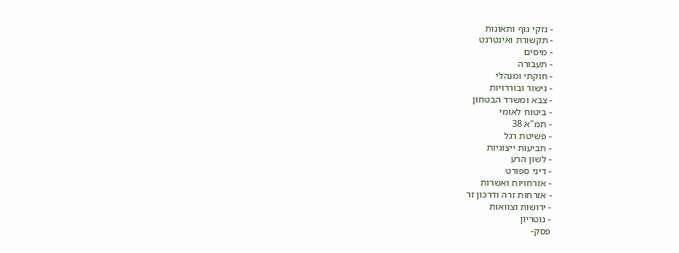- נזקי גוף ותאונות
- תקשורת ואינטרנט
- מיסים
- תעבורה
- חוקתי ומנהלי
- גישור ובוררויות
- צבא ומשרד הבטחון
- ביטוח לאומי
- תמ"א 38
- פשיטת רגל
- תביעות ייצוגיות
- לשון הרע
- דיני ספורט
- אזרחויות ואשרות
- אזרחות זרה ודרכון זר
- ירושות וצוואות
- נוטריון
פסק-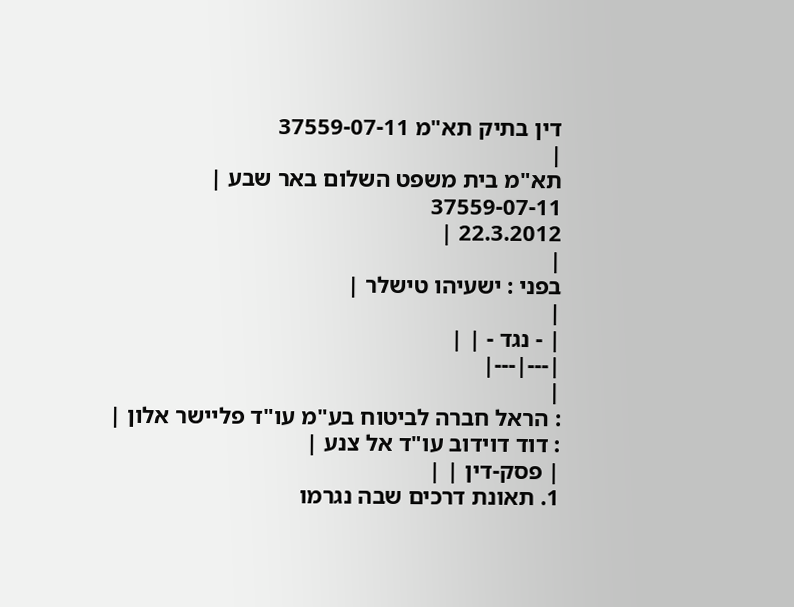דין בתיק תא"מ 37559-07-11
|
תא"מ בית משפט השלום באר שבע |
37559-07-11
22.3.2012 |
|
בפני : ישעיהו טישלר |
|
| - נגד - | |
|---|---|
|
: הראל חברה לביטוח בע"מ עו"ד פליישר אלון |
: דוד דוידוב עו"ד אל צנע |
| פסק-דין | |
1. תאונת דרכים שבה נגרמו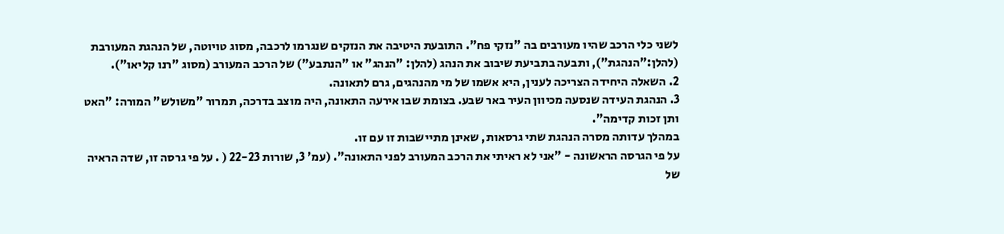לשני כלי הרכב שהיו מעורבים בה "נזקי פח". התובעת היטיבה את הנזקים שנגרמו לרכבה, מסוג טויוטה, של הנהגת המעורבת (להלן:"הנהגת"), ותבעה בתביעת שיבוב את הנהג (להלן: "הנהג" או "הנתבע") של הרכב המעורב (מסוג "רנו קליאו").
2. השאלה היחידה הצריכה לענין, היא אשמו של מי מהנהגים, גרם לתאונה.
3. הנהגת העידה שנסעה מכיוון העיר באר שבע. בצומת שבו אירעה התאונה, היה מוצב בדרכה, תמרור "משולש" המורה: "האט ותן זכות קדימה".
במהלך עדותה מסרה הנהגת שתי גרסאות, שאינן מתיישבות זו עם זו.
על פי הגרסה הראשונה - "אני לא ראיתי את הרכב המעורב לפני התאונה". (עמ' 3, שורות 22-23 ( . על פי גרסה זו, שדה הראיה של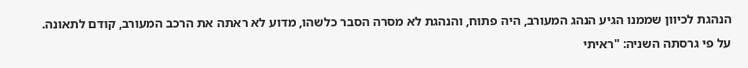הנהגת לכיוון שממנו הגיע הנהג המעורב, היה פתוח, והנהגת לא מסרה הסבר כלשהו, מדוע לא ראתה את הרכב המעורב, קודם לתאונה.
על פי גרסתה השניה: "ראיתי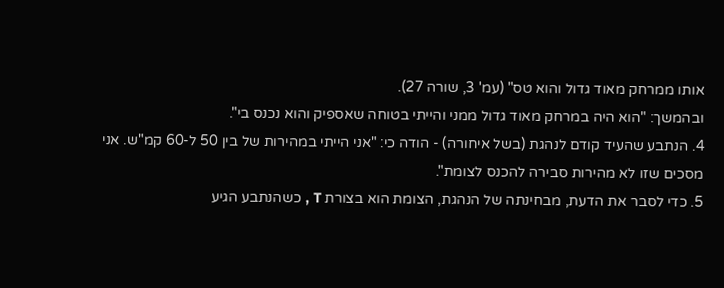אותו ממרחק מאוד גדול והוא טס" (עמ' 3, שורה 27).
ובהמשך: "הוא היה במרחק מאוד גדול ממני והייתי בטוחה שאספיק והוא נכנס בי".
4. הנתבע שהעיד קודם לנהגת (בשל איחורה) - הודה כי: "אני הייתי במהירות של בין 50 ל-60 קמ"ש. אני מסכים שזו לא מהירות סבירה להכנס לצומת".
5. כדי לסבר את הדעת, מבחינתה של הנהגת, הצומת הוא בצורת T , כשהנתבע הגיע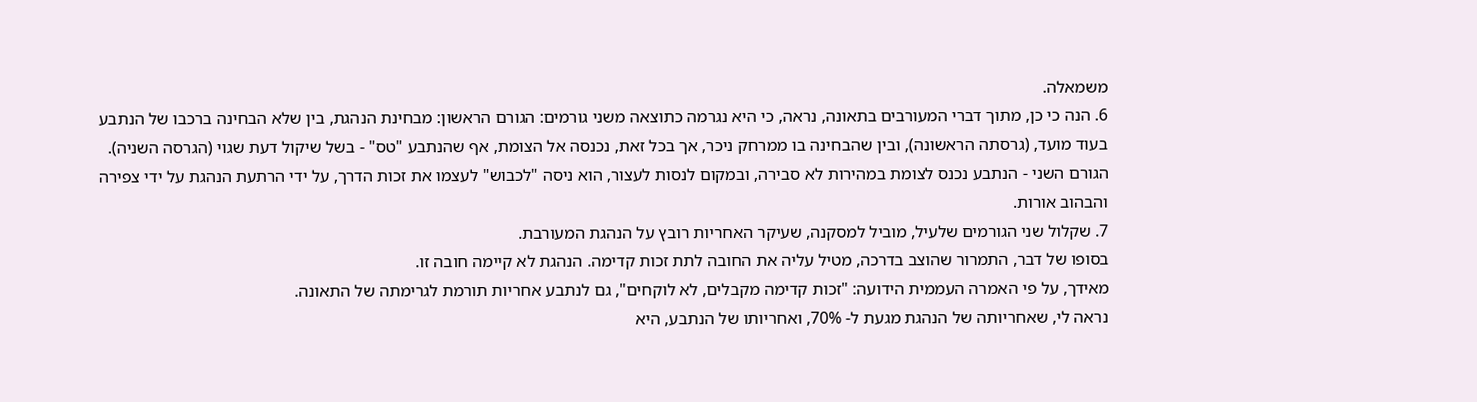משמאלה.
6. הנה כי כן, מתוך דברי המעורבים בתאונה, נראה, כי היא נגרמה כתוצאה משני גורמים: הגורם הראשון: מבחינת הנהגת, בין שלא הבחינה ברכבו של הנתבע בעוד מועד, (גרסתה הראשונה), ובין שהבחינה בו ממרחק ניכר, אך בכל זאת, נכנסה אל הצומת, אף שהנתבע "טס" - בשל שיקול דעת שגוי (הגרסה השניה).
הגורם השני - הנתבע נכנס לצומת במהירות לא סבירה, ובמקום לנסות לעצור, הוא ניסה "לכבוש" לעצמו את זכות הדרך, על ידי הרתעת הנהגת על ידי צפירה והבהוב אורות.
7. שקלול שני הגורמים שלעיל, מוביל למסקנה, שעיקר האחריות רובץ על הנהגת המעורבת.
בסופו של דבר, התמרור שהוצב בדרכה, מטיל עליה את החובה לתת זכות קדימה. הנהגת לא קיימה חובה זו.
מאידך, על פי האמרה העממית הידועה: "זכות קדימה מקבלים, לא לוקחים", גם לנתבע אחריות תורמת לגרימתה של התאונה.
נראה לי, שאחריותה של הנהגת מגעת ל- 70%, ואחריותו של הנתבע, היא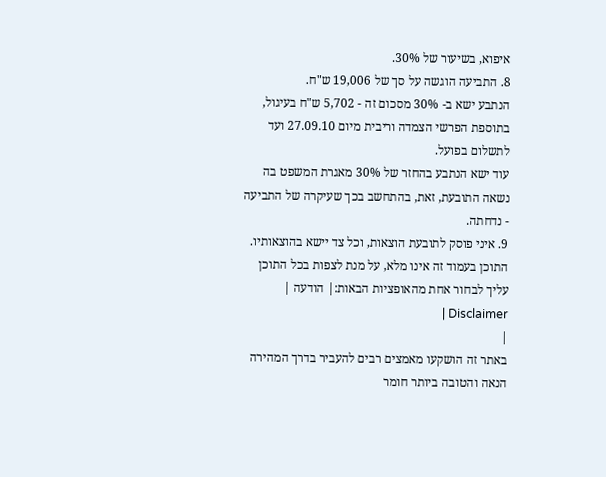איפוא, בשיעור של 30%.
8. התביעה הוגשה על סך של 19,006 ש"ח.
הנתבע ישא ב- 30% מסכום זה - 5,702 ש"ח בעיגול, בתוספת הפרשי הצמדה וריבית מיום 27.09.10 ועד לתשלום בפועל.
עוד ישא הנתבע בהחזר של 30% מאגרת המשפט בה נשאה התובעת, זאת, בהתחשב בכך שעיקרה של התביעה - נדחתה.
9. איני פוסק לתובעת הוצאות, וכל צד יישא בהוצאותיו.
התוכן בעמוד זה אינו מלא, על מנת לצפות בכל התוכן עליך לבחור אחת מהאופציות הבאות:| הודעה | Disclaimer |
|
באתר זה הושקעו מאמצים רבים להעביר בדרך המהירה הנאה והטובה ביותר חומר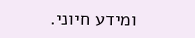ומידע חיוני.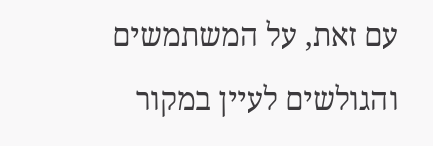עם זאת, על המשתמשים והגולשים לעיין במקור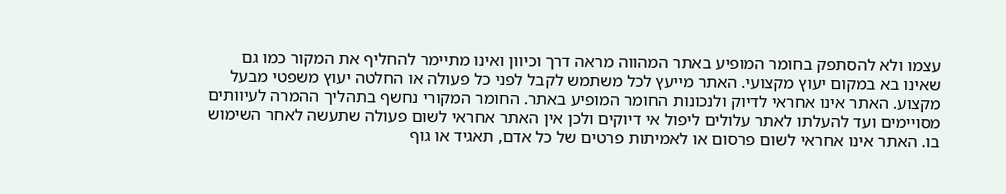עצמו ולא להסתפק בחומר המופיע באתר המהווה מראה דרך וכיוון ואינו מתיימר להחליף את המקור כמו גם שאינו בא במקום יעוץ מקצועי. האתר מייעץ לכל משתמש לקבל לפני כל פעולה או החלטה יעוץ משפטי מבעל מקצוע. האתר אינו אחראי לדיוק ולנכונות החומר המופיע באתר. החומר המקורי נחשף בתהליך ההמרה לעיוותים מסויימים ועד להעלתו לאתר עלולים ליפול אי דיוקים ולכן אין האתר אחראי לשום פעולה שתעשה לאחר השימוש בו. האתר אינו אחראי לשום פרסום או לאמיתות פרטים של כל אדם, תאגיד או גוף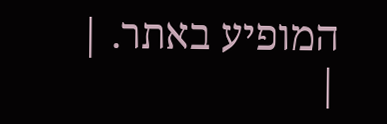המופיע באתר. |
|